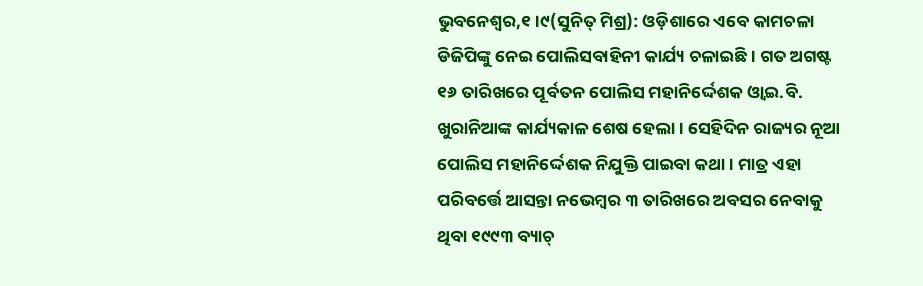ଭୁବନେଶ୍ୱର,୧।୯(ସୁନିତ୍ ମିଶ୍ର): ଓଡ଼ିଶାରେ ଏବେ କାମଚଳା ଡିଜିପିଙ୍କୁ ନେଇ ପୋଲିସବାହିନୀ କାର୍ଯ୍ୟ ଚଳାଇଛି । ଗତ ଅଗଷ୍ଟ ୧୬ ତାରିଖରେ ପୂର୍ବତନ ପୋଲିସ ମହାନିର୍ଦ୍ଦେଶକ ଓ୍ବାଇ.ବି. ଖୁରାନିଆଙ୍କ କାର୍ଯ୍ୟକାଳ ଶେଷ ହେଲା। ସେହିଦିନ ରାଜ୍ୟର ନୂଆ ପୋଲିସ ମହାନିର୍ଦ୍ଦେଶକ ନିଯୁକ୍ତି ପାଇବା କଥା। ମାତ୍ର ଏହା ପରିବର୍ତ୍ତେ ଆସନ୍ତା ନଭେମ୍ବର ୩ ତାରିଖରେ ଅବସର ନେବାକୁ ଥିବା ୧୯୯୩ ବ୍ୟାଚ୍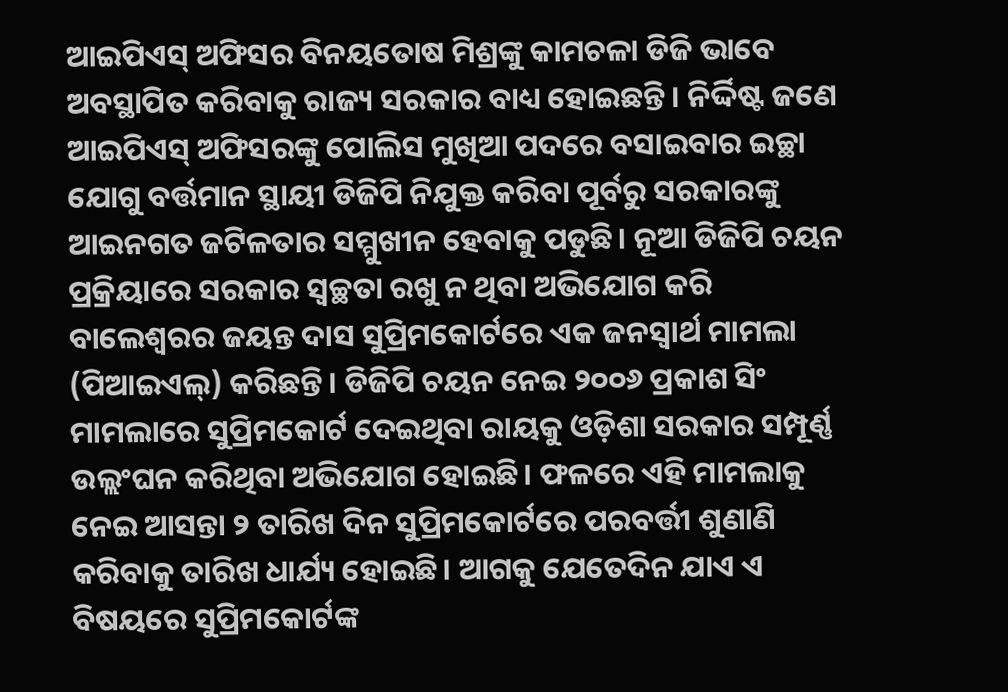ଆଇପିଏସ୍ ଅଫିସର ବିନୟତୋଷ ମିଶ୍ରଙ୍କୁ କାମଚଳା ଡିଜି ଭାବେ ଅବସ୍ଥାପିତ କରିବାକୁ ରାଜ୍ୟ ସରକାର ବାଧ୍ୟ ହୋଇଛନ୍ତି । ନିର୍ଦ୍ଦିଷ୍ଟ ଜଣେ ଆଇପିଏସ୍ ଅଫିସରଙ୍କୁ ପୋଲିସ ମୁଖିଆ ପଦରେ ବସାଇବାର ଇଚ୍ଛା ଯୋଗୁ ବର୍ତ୍ତମାନ ସ୍ଥାୟୀ ଡିଜିପି ନିଯୁକ୍ତ କରିବା ପୂର୍ବରୁ ସରକାରଙ୍କୁ ଆଇନଗତ ଜଟିଳତାର ସମ୍ମୁଖୀନ ହେବାକୁ ପଡୁଛି। ନୂଆ ଡିଜିପି ଚୟନ ପ୍ରକ୍ରିୟାରେ ସରକାର ସ୍ବଚ୍ଛତା ରଖୁ ନ ଥିବା ଅଭିଯୋଗ କରି ବାଲେଶ୍ୱରର ଜୟନ୍ତ ଦାସ ସୁପ୍ରିମକୋର୍ଟରେ ଏକ ଜନସ୍ବାର୍ଥ ମାମଲା (ପିଆଇଏଲ୍) କରିଛନ୍ତି। ଡିଜିପି ଚୟନ ନେଇ ୨୦୦୬ ପ୍ରକାଶ ସିଂ ମାମଲାରେ ସୁପ୍ରିମକୋର୍ଟ ଦେଇଥିବା ରାୟକୁ ଓଡ଼ିଶା ସରକାର ସମ୍ପୂର୍ଣ୍ଣ ଉଲ୍ଲଂଘନ କରିଥିବା ଅଭିଯୋଗ ହୋଇଛି। ଫଳରେ ଏହି ମାମଲାକୁ ନେଇ ଆସନ୍ତା ୨ ତାରିଖ ଦିନ ସୁପ୍ରିମକୋର୍ଟରେ ପରବର୍ତ୍ତୀ ଶୁଣାଣି କରିବାକୁ ତାରିଖ ଧାର୍ଯ୍ୟ ହୋଇଛି। ଆଗକୁ ଯେତେଦିନ ଯାଏ ଏ ବିଷୟରେ ସୁପ୍ରିମକୋର୍ଟଙ୍କ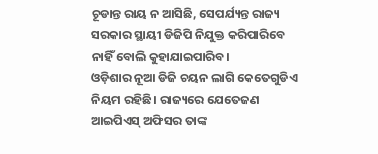ଚୂଡାନ୍ତ ରାୟ ନ ଆସିଛି, ସେପର୍ଯ୍ୟନ୍ତ ରାଜ୍ୟ ସରକାର ସ୍ଥାୟୀ ଡିଜିପି ନିଯୁକ୍ତ କରିପାରିବେ ନାହିଁ ବୋଲି କୁହାଯାଇପାରିବ।
ଓଡ଼ିଶାର ନୂଆ ଡିଜି ଚୟନ ଲାଗି କେତେଗୁଡିଏ ନିୟମ ରହିଛି। ରାଜ୍ୟରେ ଯେତେଜଣ ଆଇପିଏସ୍ ଅଫିସର ତାଙ୍କ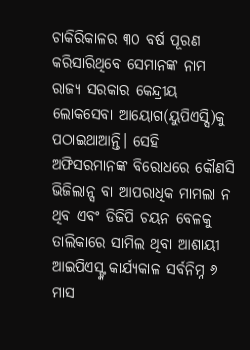ଚାକିରିକାଳର ୩୦ ବର୍ଷ ପୂରଣ କରିସାରିଥିବେ ସେମାନଙ୍କ ନାମ ରାଜ୍ୟ ସରକାର କେନ୍ଦ୍ରୀୟ ଲୋକସେବା ଆୟୋଗ(ୟୁପିଏସ୍ସି)କୁ ପଠାଇଥାଆନ୍ତି। ସେହି ଅଫିସରମାନଙ୍କ ବିରୋଧରେ କୌଣସି ଭିଜିଲାନ୍ସ ବା ଆପରାଧିକ ମାମଲା ନ ଥିବ ଏବଂ ଡିଜିପି ଚୟନ ବେଳକୁ ତାଲିକାରେ ସାମିଲ ଥିବା ଆଶାୟୀ ଆଇପିଏସ୍ଙ୍କ କାର୍ଯ୍ୟକାଳ ସର୍ବନିମ୍ନ ୬ ମାସ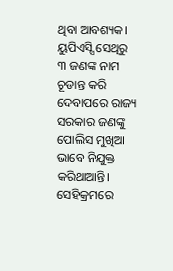ଥିବା ଆବଶ୍ୟକ। ୟୁପିଏସ୍ସି ସେଥିରୁ ୩ ଜଣଙ୍କ ନାମ ଚୂଡାନ୍ତ କରି ଦେବାପରେ ରାଜ୍ୟ ସରକାର ଜଣଙ୍କୁ ପୋଲିସ ମୁଖିଆ ଭାବେ ନିଯୁକ୍ତ କରିଥାଆନ୍ତି। ସେହିକ୍ରମରେ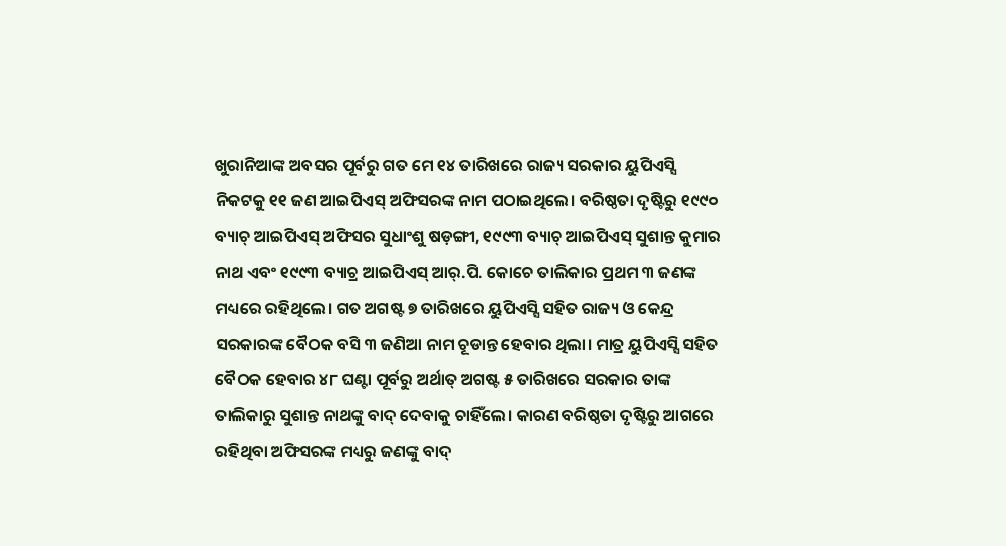ଖୁରାନିଆଙ୍କ ଅବସର ପୂର୍ବରୁ ଗତ ମେ ୧୪ ତାରିଖରେ ରାଜ୍ୟ ସରକାର ୟୁପିଏସ୍ସି ନିକଟକୁ ୧୧ ଜଣ ଆଇପିଏସ୍ ଅଫିସରଙ୍କ ନାମ ପଠାଇଥିଲେ। ବରିଷ୍ଠତା ଦୃଷ୍ଟିରୁ ୧୯୯୦ ବ୍ୟାଚ୍ ଆଇପିଏସ୍ ଅଫିସର ସୁଧାଂଶୁ ଷଡ଼ଙ୍ଗୀ, ୧୯୯୩ ବ୍ୟାଚ୍ ଆଇପିଏସ୍ ସୁଶାନ୍ତ କୁମାର ନାଥ ଏବଂ ୧୯୯୩ ବ୍ୟାଚ୍ର ଆଇପିଏସ୍ ଆର୍.ପି. କୋଚେ ତାଲିକାର ପ୍ରଥମ ୩ ଜଣଙ୍କ ମଧ୍ୟରେ ରହିଥିଲେ। ଗତ ଅଗଷ୍ଟ ୭ ତାରିଖରେ ୟୁପିଏସ୍ସି ସହିତ ରାଜ୍ୟ ଓ କେନ୍ଦ୍ର ସରକାରଙ୍କ ବୈଠକ ବସି ୩ ଜଣିଆ ନାମ ଚୂଡାନ୍ତ ହେବାର ଥିଲା। ମାତ୍ର ୟୁପିଏସ୍ସି ସହିତ ବୈଠକ ହେବାର ୪୮ ଘଣ୍ଟା ପୂର୍ବରୁ ଅର୍ଥାତ୍ ଅଗଷ୍ଟ ୫ ତାରିଖରେ ସରକାର ତାଙ୍କ ତାଲିକାରୁ ସୁଶାନ୍ତ ନାଥଙ୍କୁ ବାଦ୍ ଦେବାକୁ ଚାହିଁଲେ। କାରଣ ବରିଷ୍ଠତା ଦୃଷ୍ଟିରୁ ଆଗରେ ରହିଥିବା ଅଫିସରଙ୍କ ମଧ୍ୟରୁ ଜଣଙ୍କୁ ବାଦ୍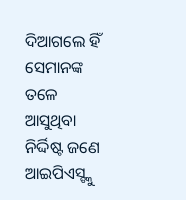ଦିଆଗଲେ ହିଁ ସେମାନଙ୍କ ତଳେ ଆସୁଥିବା ନିର୍ଦ୍ଦିଷ୍ଟ ଜଣେ ଆଇପିଏସ୍ଙ୍କୁ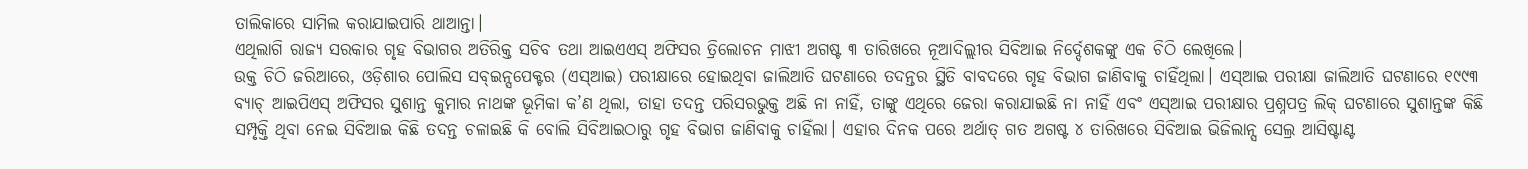ତାଲିକାରେ ସାମିଲ କରାଯାଇପାରି ଥାଆନ୍ତା।
ଏଥିଲାଗି ରାଜ୍ୟ ସରକାର ଗୃହ ବିଭାଗର ଅତିରିକ୍ତ ସଚିବ ତଥା ଆଇଏଏସ୍ ଅଫିସର ତ୍ରିଲୋଚନ ମାଝୀ ଅଗଷ୍ଟ ୩ ତାରିଖରେ ନୂଆଦିଲ୍ଲୀର ସିବିଆଇ ନିର୍ଦ୍ଦେଶକଙ୍କୁ ଏକ ଚିଠି ଲେଖିଲେ।
ଉକ୍ତ ଚିଠି ଜରିଆରେ, ଓଡ଼ିଶାର ପୋଲିସ ସବ୍ଇନ୍ସପେକ୍ଟର (ଏସ୍ଆଇ) ପରୀକ୍ଷାରେ ହୋଇଥିବା ଜାଲିଆତି ଘଟଣାରେ ତଦନ୍ତର ସ୍ଥିତି ବାବଦରେ ଗୃହ ବିଭାଗ ଜାଣିବାକୁ ଚାହିଁଥିଲା। ଏସ୍ଆଇ ପରୀକ୍ଷା ଜାଲିଆତି ଘଟଣାରେ ୧୯୯୩ ବ୍ୟାଚ୍ ଆଇପିଏସ୍ ଅଫିସର ସୁଶାନ୍ତ କୁମାର ନାଥଙ୍କ ଭୂମିକା କ’ଣ ଥିଲା, ତାହା ତଦନ୍ତ ପରିସରଭୁକ୍ତ ଅଛି ନା ନାହିଁ, ତାଙ୍କୁ ଏଥିରେ ଜେରା କରାଯାଇଛି ନା ନାହିଁ ଏବଂ ଏସ୍ଆଇ ପରୀକ୍ଷାର ପ୍ରଶ୍ନପତ୍ର ଲିକ୍ ଘଟଣାରେ ସୁଶାନ୍ତଙ୍କ କିଛି ସମ୍ପୃକ୍ତି ଥିବା ନେଇ ସିବିଆଇ କିଛି ତଦନ୍ତ ଚଳାଇଛି କି ବୋଲି ସିବିଆଇଠାରୁ ଗୃହ ବିଭାଗ ଜାଣିବାକୁ ଚାହିଁଲା। ଏହାର ଦିନକ ପରେ ଅର୍ଥାତ୍ ଗତ ଅଗଷ୍ଟ ୪ ତାରିଖରେ ସିବିଆଇ ଭିଜିଲାନ୍ସ ସେଲ୍ର ଆସିଷ୍ଟାଣ୍ଟ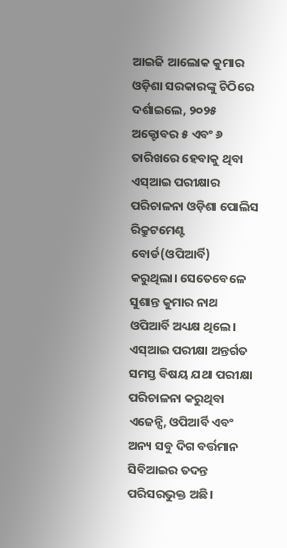ଆଇଜି ଆଲୋକ କୁମାର ଓଡ଼ିଶା ସରକାରଙ୍କୁ ଚିଠିରେ ଦର୍ଶାଇଲେ, ୨୦୨୫ ଅକ୍ଟୋବର ୫ ଏବଂ ୬ ତାରିଖରେ ହେବାକୁ ଥିବା ଏସ୍ଆଇ ପରୀକ୍ଷାର ପରିଚାଳନା ଓଡ଼ିଶା ପୋଲିସ ରିକ୍ରୁଟମେଣ୍ଟ ବୋର୍ଡ(ଓପିଆର୍ବି) କରୁଥିଲା। ସେତେବେଳେ ସୁଶାନ୍ତ କୁମାର ନାଥ ଓପିଆର୍ବି ଅଧ୍ୟକ୍ଷ ଥିଲେ। ଏସ୍ଆଇ ପରୀକ୍ଷା ଅନ୍ତର୍ଗତ ସମସ୍ତ ବିଷୟ ଯଥା ପରୀକ୍ଷା ପରିଚାଳନା କରୁଥିବା ଏଜେନ୍ସି, ଓପିଆର୍ବି ଏବଂ ଅନ୍ୟ ସବୁ ଦିଗ ବର୍ତ୍ତମାନ ସିବିଆଇର ତଦନ୍ତ ପରିସରଭୁକ୍ତ ଅଛି।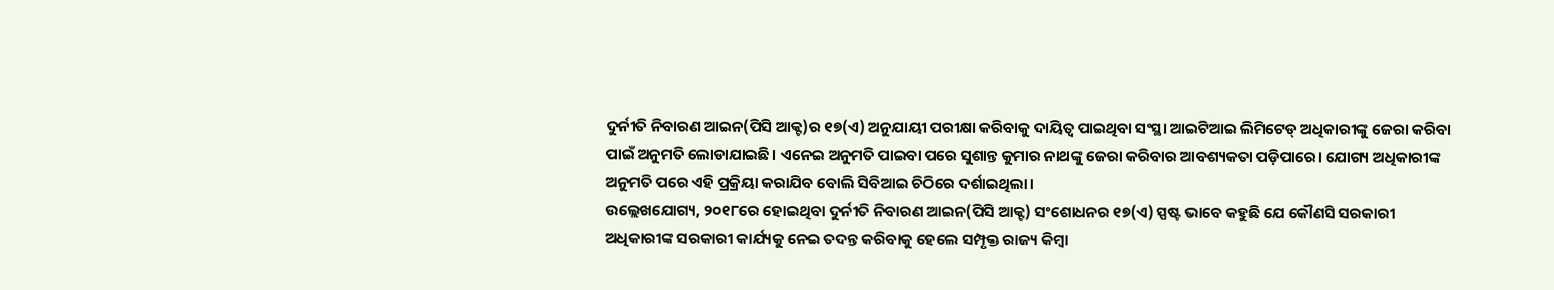ଦୁର୍ନୀତି ନିବାରଣ ଆଇନ(ପିସି ଆକ୍ଟ)ର ୧୭(ଏ) ଅନୁଯାୟୀ ପରୀକ୍ଷା କରିବାକୁ ଦାୟିତ୍ୱ ପାଇଥିବା ସଂସ୍ଥା ଆଇଟିଆଇ ଲିମିଟେଡ୍ ଅଧିକାରୀଙ୍କୁ ଜେରା କରିବା ପାଇଁ ଅନୁମତି ଲୋଡାଯାଇଛି। ଏନେଇ ଅନୁମତି ପାଇବା ପରେ ସୁଶାନ୍ତ କୁମାର ନାଥଙ୍କୁ ଜେରା କରିବାର ଆବଶ୍ୟକତା ପଡ଼ିପାରେ। ଯୋଗ୍ୟ ଅଧିକାରୀଙ୍କ ଅନୁମତି ପରେ ଏହି ପ୍ରକ୍ରିୟା କରାଯିବ ବୋଲି ସିବିଆଇ ଚିଠିରେ ଦର୍ଶାଇଥିଲା।
ଉଲ୍ଲେଖଯୋଗ୍ୟ, ୨୦୧୮ରେ ହୋଇଥିବା ଦୁର୍ନୀତି ନିବାରଣ ଆଇନ(ପିସି ଆକ୍ଟ) ସଂଶୋଧନର ୧୭(ଏ) ସ୍ପଷ୍ଟ ଭାବେ କହୁଛି ଯେ କୌଣସି ସରକାରୀ ଅଧିକାରୀଙ୍କ ସରକାରୀ କାର୍ଯ୍ୟକୁ ନେଇ ତଦନ୍ତ କରିବାକୁ ହେଲେ ସମ୍ପୃକ୍ତ ରାଜ୍ୟ କିମ୍ବା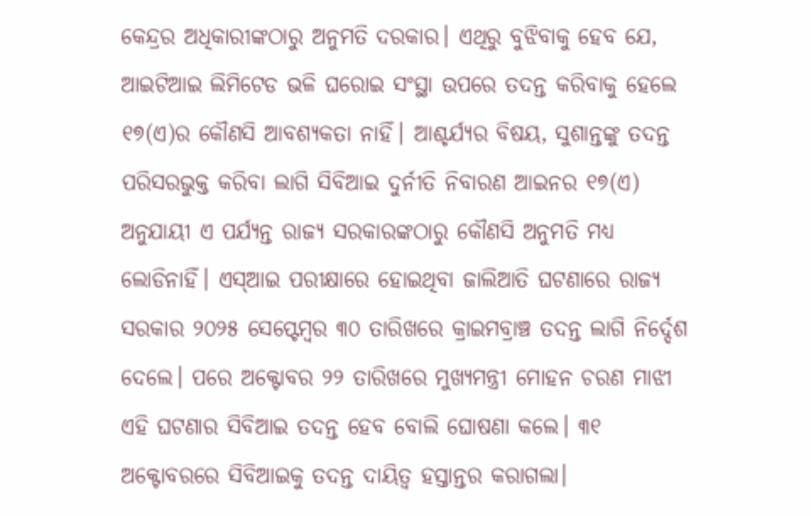କେନ୍ଦ୍ରର ଅଧିକାରୀଙ୍କଠାରୁ ଅନୁମତି ଦରକାର। ଏଥିରୁ ବୁଝିବାକୁ ହେବ ଯେ, ଆଇଟିଆଇ ଲିମିଟେଡ ଭଳି ଘରୋଇ ସଂସ୍ଥା ଉପରେ ତଦନ୍ତ କରିବାକୁ ହେଲେ ୧୭(ଏ)ର କୌଣସି ଆବଶ୍ୟକତା ନାହିଁ। ଆଶ୍ଚର୍ଯ୍ୟର ବିଷୟ, ସୁଶାନ୍ତଙ୍କୁ ତଦନ୍ତ ପରିସରଭୁକ୍ତ କରିବା ଲାଗି ସିବିଆଇ ଦୁର୍ନୀତି ନିବାରଣ ଆଇନର ୧୭(ଏ) ଅନୁଯାୟୀ ଏ ପର୍ଯ୍ୟନ୍ତ ରାଜ୍ୟ ସରକାରଙ୍କଠାରୁ କୌଣସି ଅନୁମତି ମଧ୍ୟ ଲୋଡିନାହିଁ। ଏସ୍ଆଇ ପରୀକ୍ଷାରେ ହୋଇଥିବା ଜାଲିଆତି ଘଟଣାରେ ରାଜ୍ୟ ସରକାର ୨୦୨୫ ସେପ୍ଟେମ୍ବର ୩୦ ତାରିଖରେ କ୍ରାଇମବ୍ରାଞ୍ଚ ତଦନ୍ତ ଲାଗି ନିର୍ଦ୍ଦେଶ ଦେଲେ। ପରେ ଅକ୍ଟୋବର ୨୨ ତାରିଖରେ ମୁଖ୍ୟମନ୍ତ୍ରୀ ମୋହନ ଚରଣ ମାଝୀ ଏହି ଘଟଣାର ସିବିଆଇ ତଦନ୍ତ ହେବ ବୋଲି ଘୋଷଣା କଲେ। ୩୧ ଅକ୍ଟୋବରରେ ସିବିଆଇକୁ ତଦନ୍ତ ଦାୟିତ୍ୱ ହସ୍ତାନ୍ତର କରାଗଲା।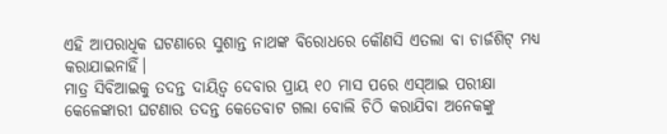ଏହି ଆପରାଧିକ ଘଟଣାରେ ସୁଶାନ୍ତ ନାଥଙ୍କ ବିରୋଧରେ କୌଣସି ଏତଲା ବା ଚାର୍ଜଶିଟ୍ ମଧ୍ୟ କରାଯାଇନାହିଁ।
ମାତ୍ର ସିବିଆଇକୁ ତଦନ୍ତ ଦାୟିତ୍ୱ ଦେବାର ପ୍ରାୟ ୧୦ ମାସ ପରେ ଏସ୍ଆଇ ପରୀକ୍ଷା କେଳେଙ୍କାରୀ ଘଟଣାର ତଦନ୍ତ କେତେବାଟ ଗଲା ବୋଲି ଚିଠି କରାଯିବା ଅନେକଙ୍କୁ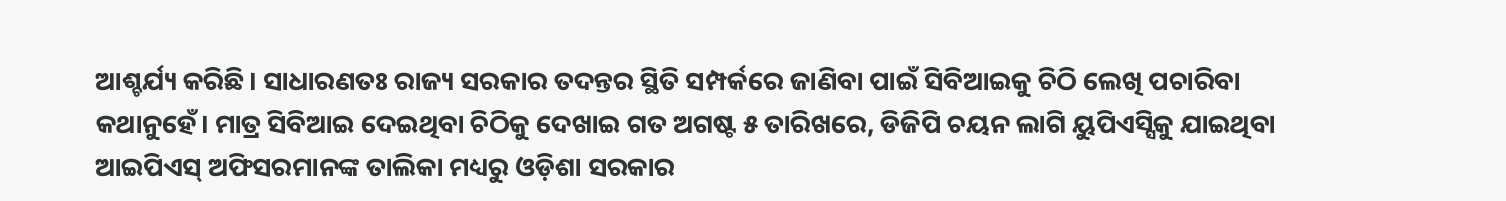ଆଶ୍ଚର୍ଯ୍ୟ କରିଛି। ସାଧାରଣତଃ ରାଜ୍ୟ ସରକାର ତଦନ୍ତର ସ୍ଥିତି ସମ୍ପର୍କରେ ଜାଣିବା ପାଇଁ ସିବିଆଇକୁ ଚିଠି ଲେଖି ପଚାରିବା କଥାନୁହେଁ। ମାତ୍ର ସିବିଆଇ ଦେଇଥିବା ଚିଠିକୁ ଦେଖାଇ ଗତ ଅଗଷ୍ଟ ୫ ତାରିଖରେ, ଡିଜିପି ଚୟନ ଲାଗି ୟୁପିଏସ୍ସିକୁ ଯାଇଥିବା ଆଇପିଏସ୍ ଅଫିସରମାନଙ୍କ ତାଲିକା ମଧ୍ୟରୁ ଓଡ଼ିଶା ସରକାର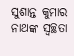ସୁଶାନ୍ତ କୁମାର ନାଥଙ୍କ ସ୍ବଚ୍ଛତା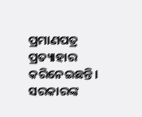ପ୍ରମାଣପତ୍ର ପ୍ରତ୍ୟାହାର କରିନେଇଛନ୍ତି। ସରକାରଙ୍କ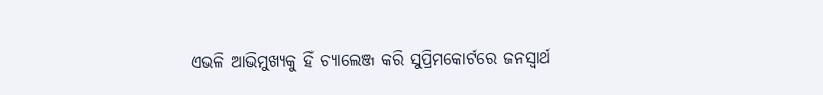ଏଭଳି ଆଭିମୁଖ୍ୟକୁ ହିଁ ଚ୍ୟାଲେଞ୍ଜ କରି ସୁପ୍ରିମକୋର୍ଟରେ ଜନସ୍ବାର୍ଥ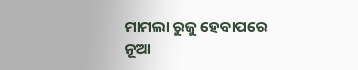ମାମଲା ରୁଜୁ ହେବାପରେ ନୂଆ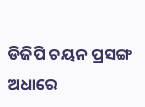ଡିଜିପି ଚୟନ ପ୍ରସଙ୍ଗ ଅଧାରେ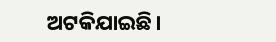ଅଟକିଯାଇଛି।